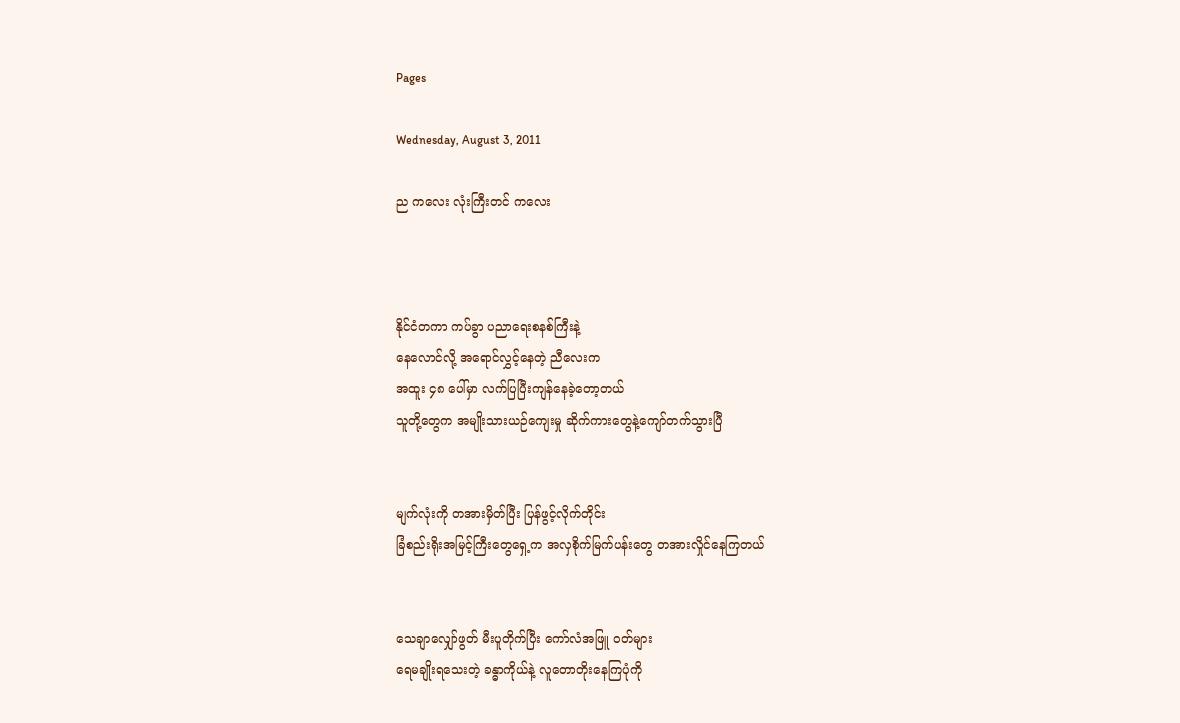Pages

Wednesday, August 3, 2011

ည ကလေး လုံးကြီးတင် ကလေး



နိုင်ငံတကာ ကပ်ခွာ ပညာရေးစနစ်ကြီးနဲ့
နေလောင်လို့ အရောင်လွှင့်နေတဲ့ ညီလေးက
အထူး ၄၈ ပေါ်မှာ လက်ပြပြီးကျန်နေခဲ့တော့တယ်
သူတို့တွေက အမျိုးသားယဉ်ကျေးမှု ဆိုက်ကားတွေနဲ့ကျော်တက်သွားပြီ


မျက်လုံးကို တအားမှိတ်ပြီး ပြန်ဖွင့်လိုက်တိုင်း
ခြံစည်းရိုးအမြင့်ကြီးတွေရှေ့က အလှစိုက်မြက်ပန်းတွေ တအားလှိုင်နေကြတယ်


သေချာလျှော်ဖွတ် မီးပူတိုက်ပြီး ကော်လံအဖြူ ဝတ်များ
ရေမချိုးရသေးတဲ့ ခန္ဓာကိုယ်နဲ့ လူတောတိုးနေကြပုံကို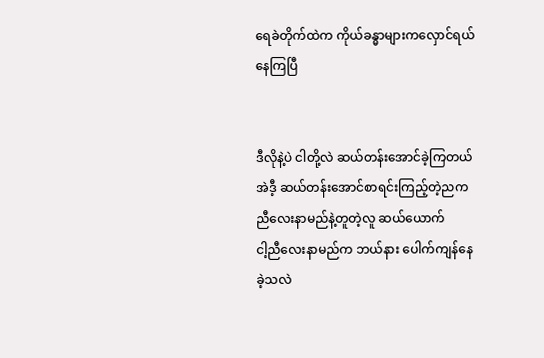ရေခဲတိုက်ထဲက ကိုယ်ခန္ဓာများကလှောင်ရယ်နေကြပြီ


ဒီလိုနဲ့ပဲ ငါတို့လဲ ဆယ်တန်းအောင်ခဲ့ကြတယ်
အဲဒီ့ ဆယ်တန်းအောင်စာရင်းကြည့်တဲ့ညက
ညီလေးနာမည်နဲ့တူတဲ့လူ ဆယ်ယောက်
ငါ့ညီလေးနာမည်က ဘယ်နား ပေါက်ကျန်နေခဲ့သလဲ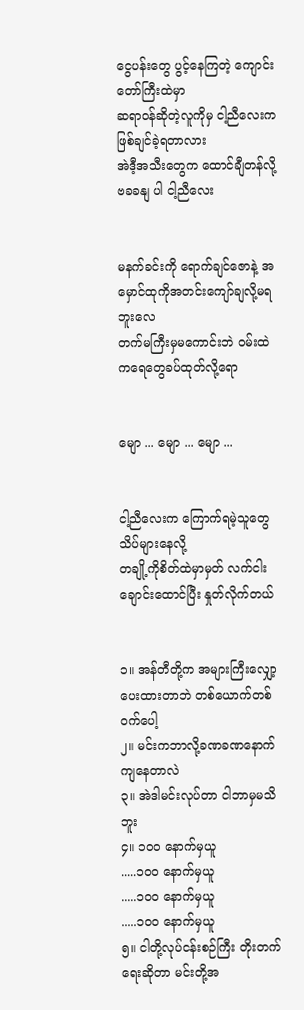ငွေပန်းတွေ ပွင့်နေကြတဲ့ ကျောင်းတော်ကြီးထဲမှာ
ဆရာဝန်ဆိုတဲ့လူကိုမှ ငါ့ညီလေးကဖြစ်ချင်ခဲ့ရတာလား
အဲဒီ့အသီးတွေက ထောင်ချီတန်လို့ ဗခခနျ ပါ ငါ့ညီလေး


မနက်ခင်းကို ရောက်ချင်ဇောနဲ့ အမှောင်ထုကိုအတင်းကျော်ချလို့မရဘူးလေ
တက်မကြီးမှမကောင်းဘဲ ဝမ်းထဲကရေတွေခပ်ထုတ်လို့ရော


မျော ... မျော ... မျော ...


ငါ့ညီလေးက ကြောက်ရမဲ့သူတွေသိပ်များနေလို့
တချို့ကိုစိတ်ထဲမှာမှတ် လက်ငါးချောင်းထောင်ပြီး နှုတ်လိုက်တယ်


၁။ အန်တီတို့က အများကြီးလျှော့ပေးထားတာဘဲ တစ်ယောက်တစ်ဝက်ပေါ့
၂။ မင်းကဘာလို့ခဏခဏနောက်ကျနေတာလဲ
၃။ အဲဒါမင်းလုပ်တာ ငါဘာမှမသိဘူး
၄။ ၁ဝဝ နောက်မှယူ
.....၁ဝဝ နောက်မှယူ
.....၁ဝဝ နောက်မှယူ
.....၁ဝဝ နောက်မှယူ
၅။ ငါတို့လုပ်ငန်းစဉ်ကြီး တိုးတက်ရေးဆိုတာ မင်းတို့အ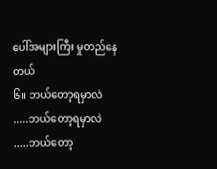ပေါ်အများကြီး မှုတည်နေတယ်
၆။ ဘယ်တော့ရမှာလဲ
.....ဘယ်တော့ရမှာလဲ
.....ဘယ်တော့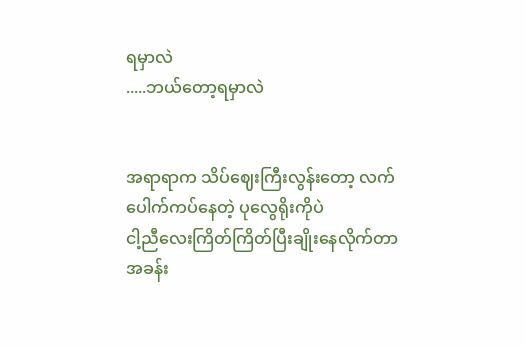ရမှာလဲ
.....ဘယ်တော့ရမှာလဲ


အရာရာက သိပ်ဈေးကြီးလွန်းတော့ လက်ပေါက်ကပ်နေတဲ့ ပုလွေရိုးကိုပဲ
ငါ့ညီလေးကြိတ်ကြိတ်ပြီးချိုးနေလိုက်တာ
အခန်း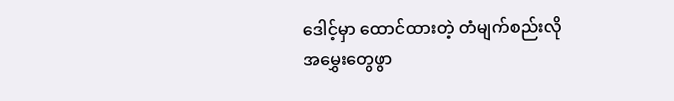ဒေါင့်မှာ ထောင်ထားတဲ့ တံမျက်စည်းလို အမွှေးတွေဖွာ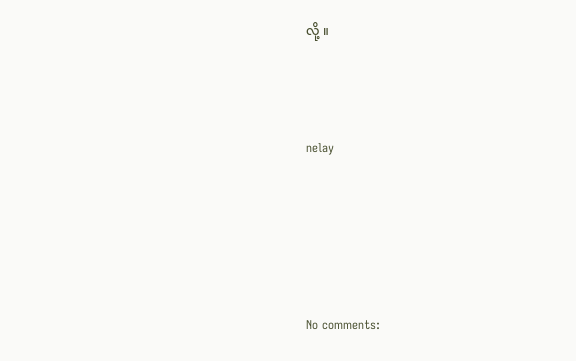လို့ ။



nelay





No comments: